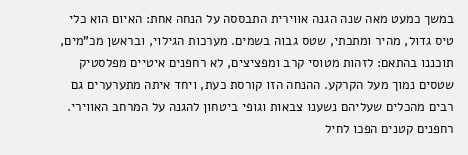במשך כמעט מאה שנה הגנה אווירית התבססה על הנחה אחת: האיום הוא כלי טיס גדול, מהיר ומתכתי, שטס גבוה בשמים. מערכות הגילוי, ובראשן מכ"מים, תוכננו בהתאם: לזהות מטוסי קרב ומפציצים, לא רחפנים איטיים מפלסטיק שטסים נמוך מעל הקרקע. ההנחה הזו קורסת כעת, ויחד איתה מתערערים גם רבים מהכלים שעליהם נשענו צבאות וגופי ביטחון להגנה על המרחב האווירי.
רחפנים קטנים הפכו לחיל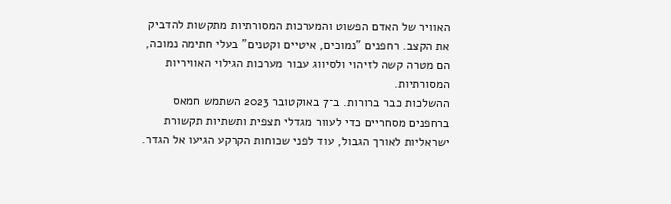האוויר של האדם הפשוט והמערכות המסורתיות מתקשות להדביק את הקצב. רחפנים "נמוכים, איטיים וקטנים" בעלי חתימה נמוכה, הם מטרה קשה לזיהוי ולסיווג עבור מערכות הגילוי האוויריות המסורתיות.
ההשלכות כבר ברורות. ב־7 באוקטובר 2023 השתמש חמאס ברחפנים מסחריים כדי לעוור מגדלי תצפית ותשתיות תקשורת ישראליות לאורך הגבול, עוד לפני שכוחות הקרקע הגיעו אל הגדר.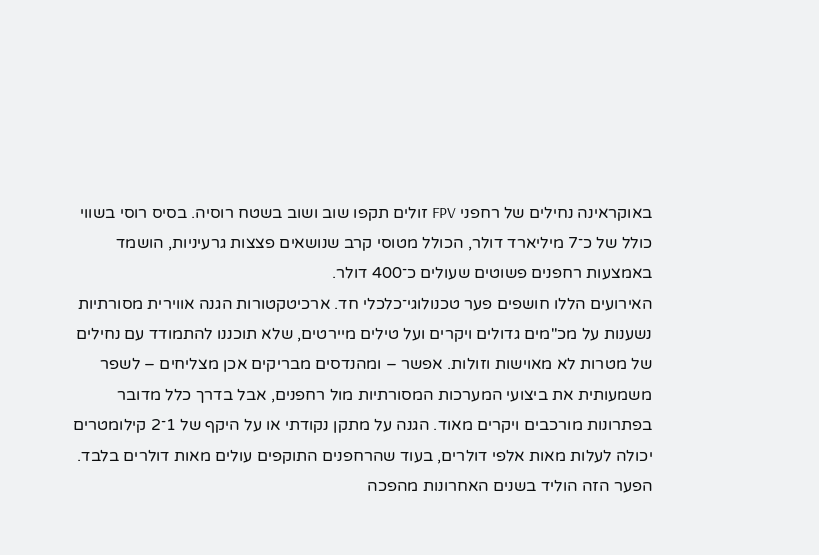באוקראינה נחילים של רחפני FPV זולים תקפו שוב ושוב בשטח רוסיה. בסיס רוסי בשווי כולל של כ־7 מיליארד דולר, הכולל מטוסי קרב שנושאים פצצות גרעיניות, הושמד באמצעות רחפנים פשוטים שעולים כ־400 דולר.
האירועים הללו חושפים פער טכנולוגי־כלכלי חד. ארכיטקטורות הגנה אווירית מסורתיות נשענות על מכ"מים גדולים ויקרים ועל טילים מיירטים, שלא תוכננו להתמודד עם נחילים של מטרות לא מאוישות וזולות. אפשר – ומהנדסים מבריקים אכן מצליחים – לשפר משמעותית את ביצועי המערכות המסורתיות מול רחפנים, אבל בדרך כלל מדובר בפתרונות מורכבים ויקרים מאוד. הגנה על מתקן נקודתי או על היקף של 1־2 קילומטרים יכולה לעלות מאות אלפי דולרים, בעוד שהרחפנים התוקפים עולים מאות דולרים בלבד.
הפער הזה הוליד בשנים האחרונות מהפכה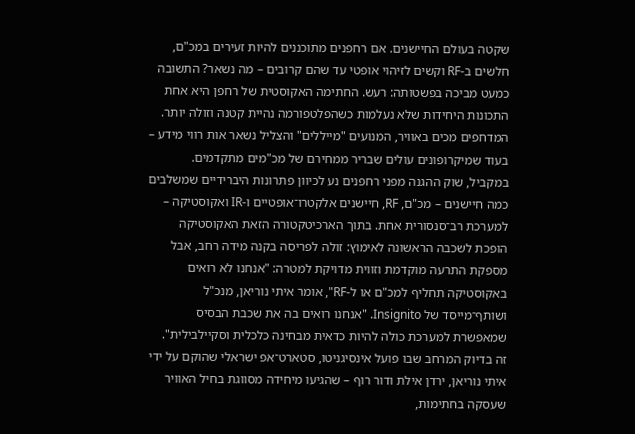שקטה בעולם החיישנים. אם רחפנים מתוכננים להיות זעירים במכ"ם, חלשים ב-RF וקשים לזיהוי אופטי עד שהם קרובים – מה נשאר? התשובה כמעט מביכה בפשטותה: רעש. החתימה האקוסטית של רחפן היא אחת התכונות היחידות שלא נעלמות כשהפלטפורמה נהיית קטנה וזולה יותר. המדחפים מכים באוויר, המנועים "מייללים" והצליל נשאר אות רווי מידע – בעוד שמיקרופונים עולים שבריר ממחירם של מכ"מים מתקדמים.
במקביל, שוק ההגנה מפני רחפנים נע לכיוון פתרונות היברידיים שמשלבים כמה חיישנים – מכ"ם, RF, חיישנים אלקטרו־אופטיים ו-IR ואקוסטיקה – למערכת רב־סנסורית אחת. בתוך הארכיטקטורה הזאת האקוסטיקה הופכת לשכבה הראשונה לאימוץ: זולה לפריסה בקנה מידה רחב, אבל מספקת התרעה מוקדמת וזווית מדויקת למטרה: "אנחנו לא רואים באקוסטיקה תחליף למכ"ם או ל-RF", אומר איתי נוריאן, מנכ"ל ושותף־מייסד של Insignito. "אנחנו רואים בה את שכבת הבסיס שמאפשרת למערכת כולה להיות כדאית מבחינה כלכלית וסקיילבילית".
זה בדיוק המרחב שבו פועל אינסיגניטו, סטארט־אפ ישראלי שהוקם על ידי איתי נוריאן, ירדן אילת ודור רוף – שהגיעו מיחידה מסווגת בחיל האוויר שעסקה בחתימות,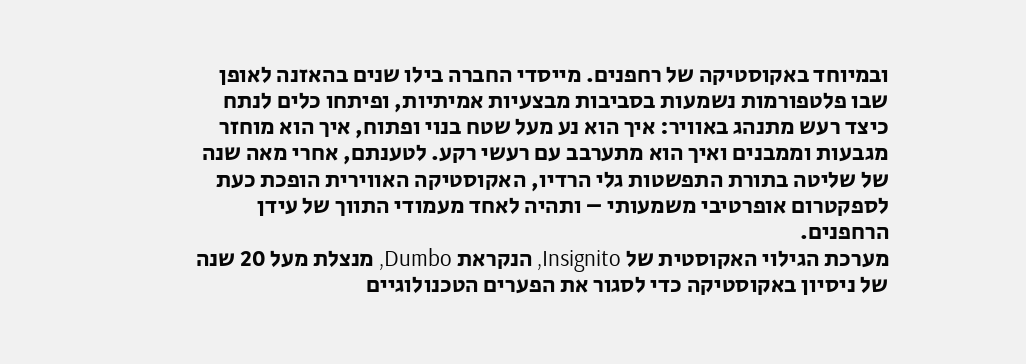ובמיוחד באקוסטיקה של רחפנים. מייסדי החברה בילו שנים בהאזנה לאופן שבו פלטפורמות נשמעות בסביבות מבצעיות אמיתיות, ופיתחו כלים לנתח כיצד רעש מתנהג באוויר: איך הוא נע מעל שטח בנוי ופתוח, איך הוא מוחזר מגבעות וממבנים ואיך הוא מתערבב עם רעשי רקע. לטענתם, אחרי מאה שנה של שליטה בתורת התפשטות גלי הרדיו, האקוסטיקה האווירית הופכת כעת לספקטרום אופרטיבי משמעותי – ותהיה לאחד מעמודי התווך של עידן הרחפנים.
מערכת הגילוי האקוסטית של Insignito, הנקראת Dumbo, מנצלת מעל 20 שנה של ניסיון באקוסטיקה כדי לסגור את הפערים הטכנולוגיים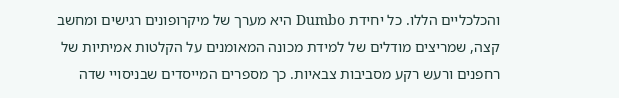והכלכליים הללו. כל יחידת Dumbo היא מערך של מיקרופונים רגישים ומחשב קצה, שמריצים מודלים של למידת מכונה המאומנים על הקלטות אמיתיות של רחפנים ורעש רקע מסביבות צבאיות. כך מספרים המייסדים שבניסויי שדה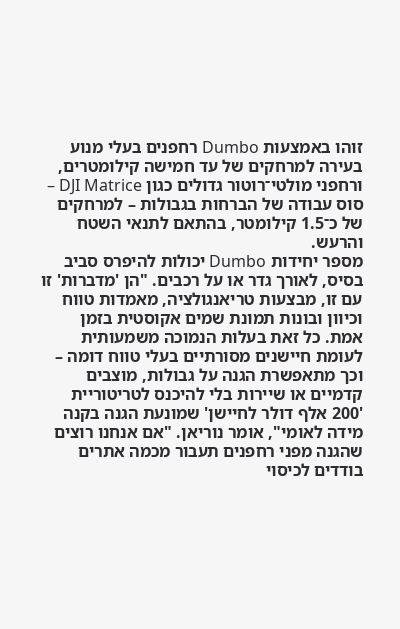זוהו באמצעות Dumbo רחפנים בעלי מנוע בעירה למרחקים של עד חמישה קילומטרים, ורחפני מולטי־רוטור גדולים כגון DJI Matrice – סוס עבודה של הברחות בגבולות – למרחקים של כ־1.5 קילומטר, בהתאם לתנאי השטח והרעש.
מספר יחידות Dumbo יכולות להיפרס סביב בסיס, לאורך גדר או על רכבים. "הן 'מדברות' זו עם זו, מבצעות טריאנגולציה, מאמדות טווח וכיוון ובונות תמונת שמים אקוסטית בזמן אמת. כל זאת בעלות הנמוכה משמעותית לעומת חיישנים מסורתיים בעלי טווח דומה – וכך מתאפשרת הגנה על גבולות, מוצבים קדמיים או שיירות בלי להיכנס לטריטוריית '200 אלף דולר לחיישן' שמונעת הגנה בקנה מידה לאומי", אומר נוריאן. "אם אנחנו רוצים שהגנה מפני רחפנים תעבור מכמה אתרים בודדים לכיסוי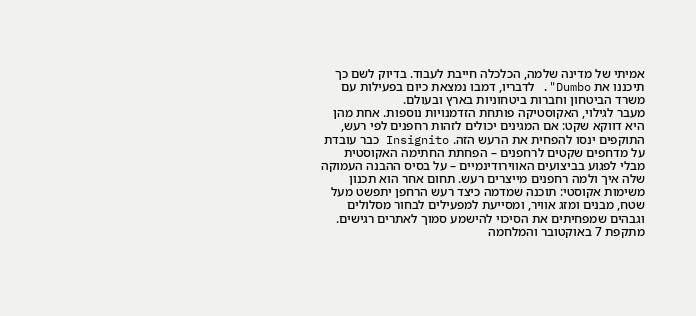אמיתי של מדינה שלמה, הכלכלה חייבת לעבוד. בדיוק לשם כך תיכננו את Dumbo". לדבריו, דמבו נמצאת כיום בפעילות עם משרד הביטחון וחברות ביטחוניות בארץ ובעולם.
מעבר לגילוי, האקוסטיקה פותחת הזדמנויות נוספות. אחת מהן היא דווקא שקט: אם המגינים יכולים לזהות רחפנים לפי רעש, התוקפים ינסו להפחית את הרעש הזה. Insignito כבר עובדת על מדחפים שקטים לרחפנים – הפחתת החתימה האקוסטית מבלי לפגוע בביצועים האווירודינמיים – על בסיס ההבנה העמוקה שלה איך ולמה רחפנים מייצרים רעש. תחום אחר הוא תכנון משימות אקוסטי: תוכנה שמדמה כיצד רעש הרחפן יתפשט מעל שטח, מבנים ומזג אוויר, ומסייעת למפעילים לבחור מסלולים וגבהים שמפחיתים את הסיכוי להישמע סמוך לאתרים רגישים.
מתקפת 7 באוקטובר והמלחמה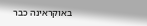באוקראינה כבר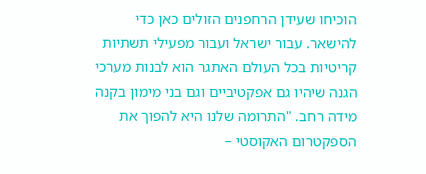הוכיחו שעידן הרחפנים הזולים כאן כדי להישאר. עבור ישראל ועבור מפעילי תשתיות קריטיות בכל העולם האתגר הוא לבנות מערכי הגנה שיהיו גם אפקטיביים וגם בני מימון בקנה מידה רחב. "התרומה שלנו היא להפוך את הספקטרום האקוסטי –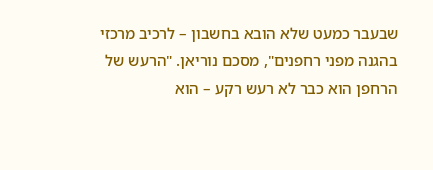שבעבר כמעט שלא הובא בחשבון – לרכיב מרכזי בהגנה מפני רחפנים", מסכם נוריאן. "הרעש של הרחפן הוא כבר לא רעש רקע – הוא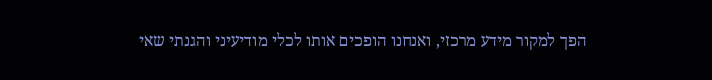הפך למקור מידע מרכזי, ואנחנו הופכים אותו לכלי מודיעיני והגנתי שאי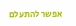אפשר להתעלם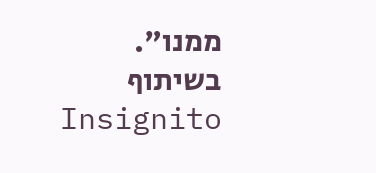ממנו".
בשיתוף Insignito